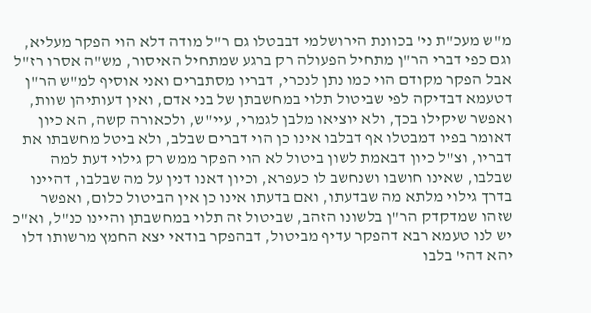מ"ש מעכ"ת ני' בכוונת הירושלמי דבבטלו גם ר"ל מודה דלא הוי הפקר מעליא, וגם כפי דברי הר"ן מתחיל הפעולה רק ברגע שמתחיל האיסור, מש"ה אסרו רז"ל אבל הפקר מקודם הוי כמו נתן לנכרי, דבריו מסתברים ואני אוסיף למ"ש הר"ן דטעמא דבדיקה לפי שביטול תלוי במחשבתן של בני אדם, ואין דעותיהן שוות, ואפשר שיקילו בכך, ולא יוציאו מלבן לגמרי, עיי"ש, ולכאורה קשה, הא כיון דאומר בפיו דמבטלו אף דבלבו אינו כן הוי דברים שבלב, ולא ביטל מחשבתו את דבריו, וצ"ל כיון דבאמת לשון ביטול לא הוי הפקר ממש רק גילוי דעת למה שבלבו, שאינו חושבו ושנחשב לו כעפרא, וכיון דאנו דנין על מה שבלבו, דהיינו בדרך גילוי מלתא מה שבדעתו, ואם בדעתו אינו כן אין הביטול כלום, ואפשר שזהו שמדקדק הר"ן בלשונו הזהב, שביטול זה תלוי במחשבתן והיינו כנ"ל, וא"כ יש לנו טעמא רבא דהפקר עדיף מביטול, דבהפקר בודאי יצא החמץ מרשותו דלו יהא דהי' בלבו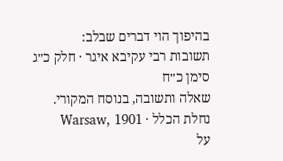בהיפוך הוי דברים שבלב:
תשובות רבי עקיבא איגר · חלק כ״ג סימן כ״ח
שאלה ותשובה, בנוסח המקורי.
נחלת הכלל · Warsaw, 1901
על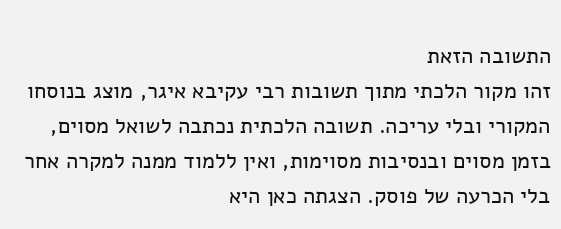התשובה הזאת
זהו מקור הלכתי מתוך תשובות רבי עקיבא איגר, מוצג בנוסחו המקורי ובלי עריכה. תשובה הלכתית נכתבה לשואל מסוים, בזמן מסוים ובנסיבות מסוימות, ואין ללמוד ממנה למקרה אחר בלי הכרעה של פוסק. הצגתה כאן היא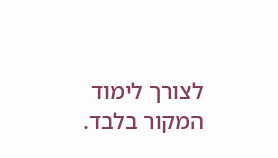לצורך לימוד המקור בלבד.